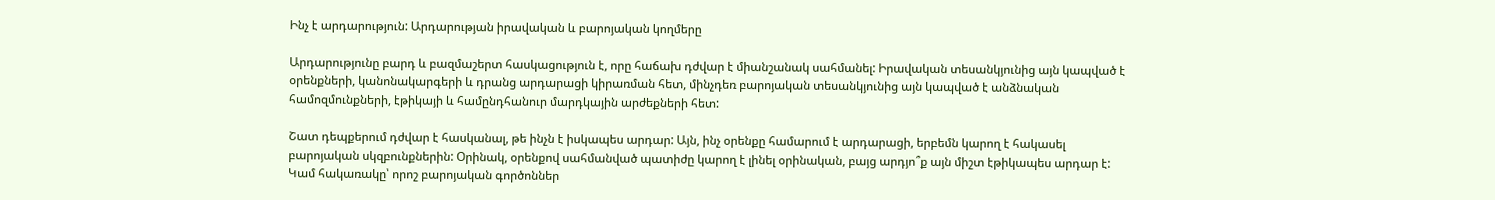Ինչ է արդարություն: Արդարության իրավական և բարոյական կողմերը

Արդարությունը բարդ և բազմաշերտ հասկացություն է, որը հաճախ դժվար է միանշանակ սահմանել: Իրավական տեսանկյունից այն կապված է օրենքների, կանոնակարգերի և դրանց արդարացի կիրառման հետ, մինչդեռ բարոյական տեսանկյունից այն կապված է անձնական համոզմունքների, էթիկայի և համընդհանուր մարդկային արժեքների հետ:

Շատ դեպքերում դժվար է հասկանալ, թե ինչն է իսկապես արդար: Այն, ինչ օրենքը համարում է արդարացի, երբեմն կարող է հակասել բարոյական սկզբունքներին: Օրինակ, օրենքով սահմանված պատիժը կարող է լինել օրինական, բայց արդյո՞ք այն միշտ էթիկապես արդար է: Կամ հակառակը՝ որոշ բարոյական գործոններ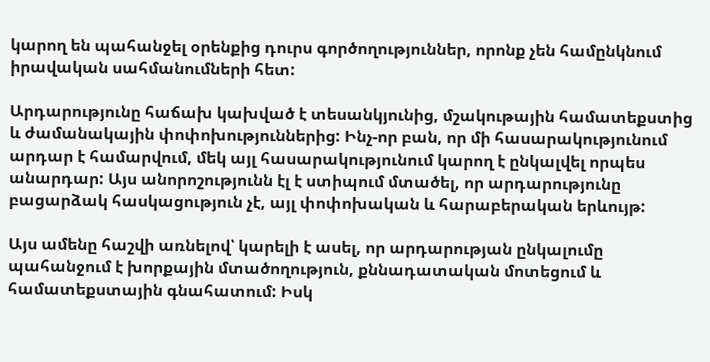կարող են պահանջել օրենքից դուրս գործողություններ, որոնք չեն համընկնում իրավական սահմանումների հետ:

Արդարությունը հաճախ կախված է տեսանկյունից, մշակութային համատեքստից և ժամանակային փոփոխություններից: Ինչ-որ բան, որ մի հասարակությունում արդար է համարվում, մեկ այլ հասարակությունում կարող է ընկալվել որպես անարդար: Այս անորոշությունն էլ է ստիպում մտածել, որ արդարությունը բացարձակ հասկացություն չէ, այլ փոփոխական և հարաբերական երևույթ:

Այս ամենը հաշվի առնելով՝ կարելի է ասել, որ արդարության ընկալումը պահանջում է խորքային մտածողություն, քննադատական մոտեցում և համատեքստային գնահատում: Իսկ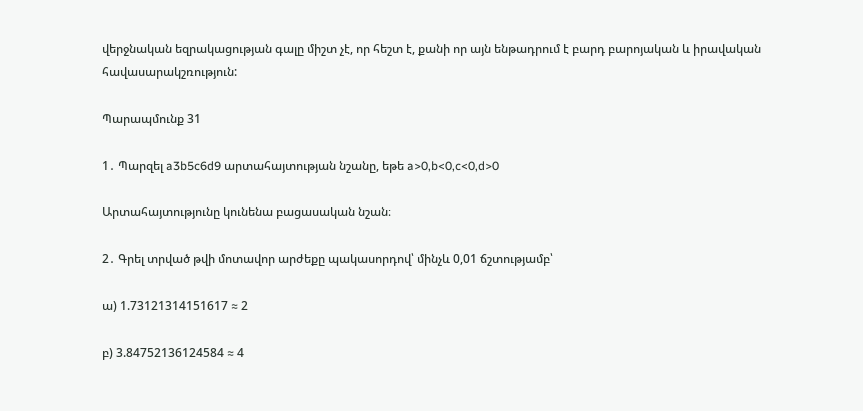վերջնական եզրակացության գալը միշտ չէ, որ հեշտ է, քանի որ այն ենթադրում է բարդ բարոյական և իրավական հավասարակշռություն:

Պարապմունք 31

1․ Պարզել a3b5c6d9 արտահայտության նշանը, եթե a>0,b<0,c<0,d>0

Արտահայտությունը կունենա բացասական նշան։

2․ Գրել տրված թվի մոտավոր արժեքը պակասորդով՝ մինչև 0,01 ճշտությամբ՝

ա) 1.73121314151617 ≈ 2

բ) 3.84752136124584 ≈ 4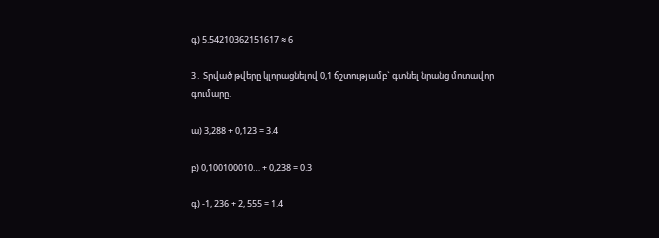գ) 5.54210362151617 ≈ 6

3․ Տրված թվերը կլորացնելով 0,1 ճշտությամբ` գտնել նրանց մոտավոր գումարը.

ա) 3,288 + 0,123 = 3.4

բ) 0,100100010… + 0,238 = 0.3

գ) -1, 236 + 2, 555 = 1.4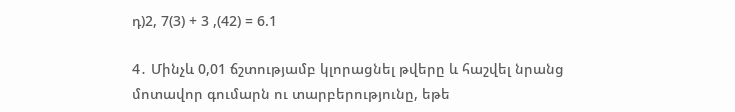դ)2, 7(3) + 3 ,(42) = 6.1

4․ Մինչև 0,01 ճշտությամբ կլորացնել թվերը և հաշվել նրանց մոտավոր գումարն ու տարբերությունը, եթե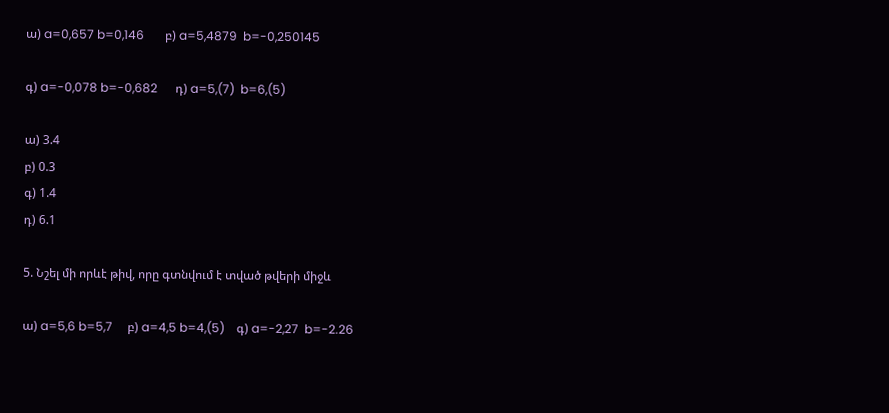ա) a=0,657 b=0,146       բ) a=5,4879  b=-0,250145

գ) a=-0,078 b=-0,682      դ) a=5,(7)  b=6,(5)

ա) 3.4
բ) 0.3
գ) 1.4
դ) 6.1

5. Նշել մի որևէ թիվ, որը գտնվում է տված թվերի միջև

ա) a=5,6 b=5,7     բ) a=4,5 b=4,(5)    գ) a=-2,27  b=-2.26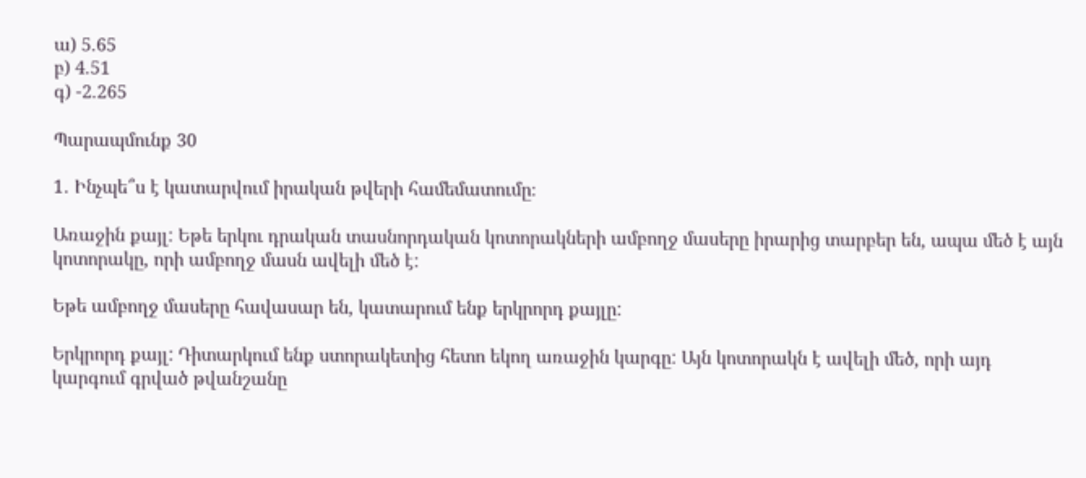ա) 5.65
բ) 4.51
գ) -2.265

Պարապմունք 30

1․ Ինչպե՞ս է կատարվում իրական թվերի համեմատումը։

Առաջին քայլ: Եթե երկու դրական տասնորդական կոտորակների ամբողջ մասերը իրարից տարբեր են, ապա մեծ է այն կոտորակը, որի ամբողջ մասն ավելի մեծ է:

Եթե ամբողջ մասերը հավասար են, կատարում ենք երկրորդ քայլը:

Երկրորդ քայլ: Դիտարկում ենք ստորակետից հետո եկող առաջին կարգը: Այն կոտորակն է ավելի մեծ, որի այդ կարգում գրված թվանշանը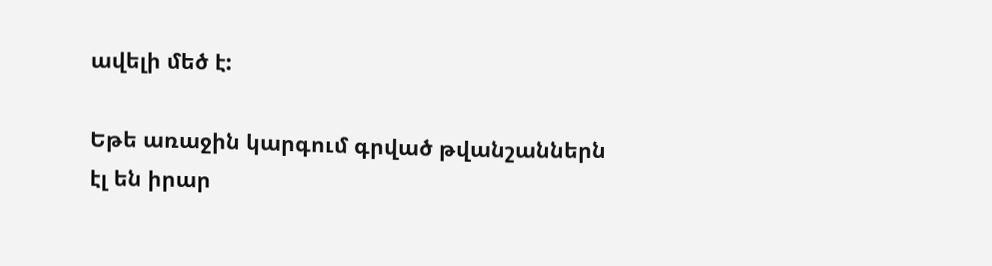ավելի մեծ է:

Եթե առաջին կարգում գրված թվանշաններն էլ են իրար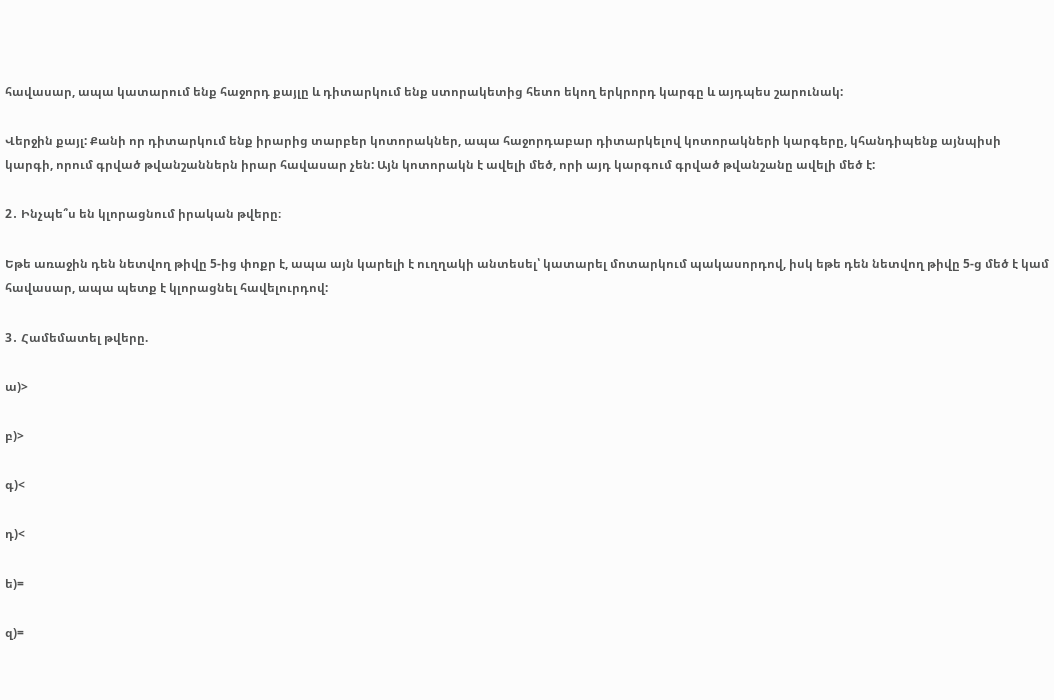հավասար, ապա կատարում ենք հաջորդ քայլը և դիտարկում ենք ստորակետից հետո եկող երկրորդ կարգը և այդպես շարունակ:

Վերջին քայլ: Քանի որ դիտարկում ենք իրարից տարբեր կոտորակներ, ապա հաջորդաբար դիտարկելով կոտորակների կարգերը, կհանդիպենք այնպիսի կարգի, որում գրված թվանշաններն իրար հավասար չեն: Այն կոտորակն է ավելի մեծ, որի այդ կարգում գրված թվանշանը ավելի մեծ է:

2․ Ինչպե՞ս են կլորացնում իրական թվերը։

Եթե առաջին դեն նետվող թիվը 5-ից փոքր է, ապա այն կարելի է ուղղակի անտեսել՝ կատարել մոտարկում պակասորդով, իսկ եթե դեն նետվող թիվը 5-ց մեծ է կամ հավասար, ապա պետք է կլորացնել հավելուրդով:

3․ Համեմատել թվերը.

ա)>

բ)>

գ)<

դ)<

ե)=

զ)=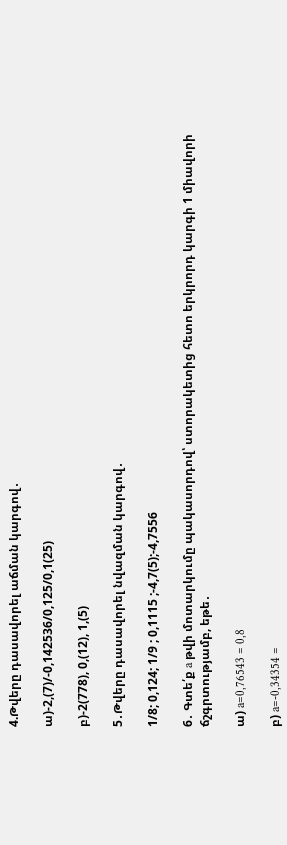4.Թվերը դասավորել աճման կարգով․

ա)-2,(7)/-0,142536/0,125/0,1(25)

բ)-2(778), 0,(12), 1,(5)

5․Թվերը դասավորել նվազման կարգով․

1/8; 0,124; 1/9 ; 0,1115 ;-4,7(5);-4,7556

6․ Գտե՛ք a թվի մոտարկումը պակասորդով՝ ստորակետից հետո երկրորդ կարգի 1 միավորի ճշգրտությամբ, եթե․

ա) a=0,76543 = 0,8

բ) a=-0,34354 =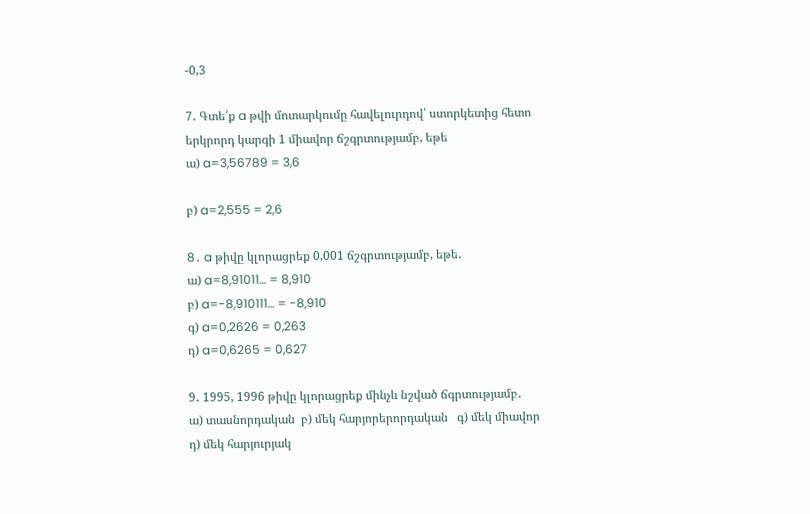-0,3

7․ Գտե՛ք a թվի մոտարկումը հավելուրդով՝ ստորկետից հետո երկրորդ կարգի 1 միավոր ճշգրտությամբ, եթե
ա) a=3,56789 = 3,6

բ) a=2,555 = 2,6

8․ a թիվը կլորացրեք 0,001 ճշգրտությամբ, եթե․
ա) a=8,91011… = 8,910
բ) a=-8,910111… = -8,910
գ) a=0,2626 = 0,263
դ) a=0,6265 = 0,627

9․ 1995, 1996 թիվը կլորացրեք մինչև նշված ճգրտությամբ․
ա) տասնորդական  բ) մեկ հարյորերորդական   գ) մեկ միավոր դ) մեկ հարյուրյակ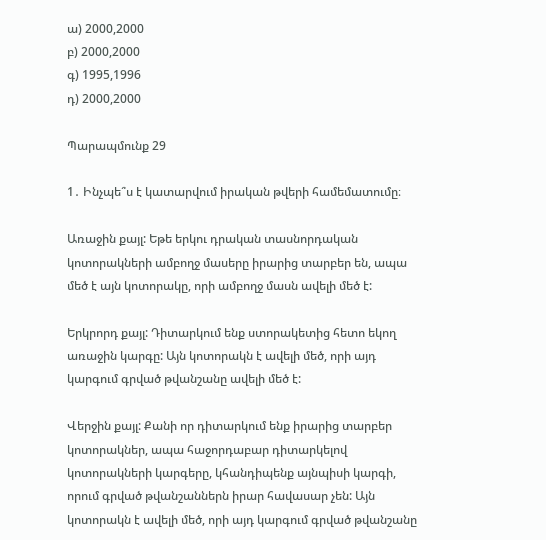ա) 2000,2000
բ) 2000,2000
գ) 1995,1996
դ) 2000,2000

Պարապմունք 29

1․ Ինչպե՞ս է կատարվում իրական թվերի համեմատումը։

Առաջին քայլ: Եթե երկու դրական տասնորդական կոտորակների ամբողջ մասերը իրարից տարբեր են, ապա մեծ է այն կոտորակը, որի ամբողջ մասն ավելի մեծ է:

Երկրորդ քայլ: Դիտարկում ենք ստորակետից հետո եկող առաջին կարգը: Այն կոտորակն է ավելի մեծ, որի այդ կարգում գրված թվանշանը ավելի մեծ է:

Վերջին քայլ: Քանի որ դիտարկում ենք իրարից տարբեր կոտորակներ, ապա հաջորդաբար դիտարկելով կոտորակների կարգերը, կհանդիպենք այնպիսի կարգի, որում գրված թվանշաններն իրար հավասար չեն: Այն կոտորակն է ավելի մեծ, որի այդ կարգում գրված թվանշանը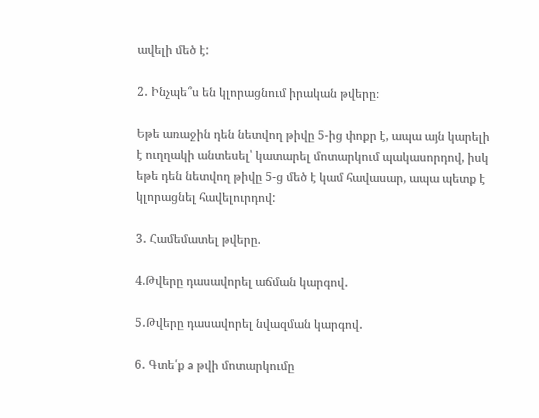ավելի մեծ է:

2․ Ինչպե՞ս են կլորացնում իրական թվերը։

Եթե առաջին դեն նետվող թիվը 5-ից փոքր է, ապա այն կարելի է ուղղակի անտեսել՝ կատարել մոտարկում պակասորդով, իսկ եթե դեն նետվող թիվը 5-ց մեծ է կամ հավասար, ապա պետք է կլորացնել հավելուրդով:

3․ Համեմատել թվերը.

4.Թվերը դասավորել աճման կարգով․

5․Թվերը դասավորել նվազման կարգով․

6․ Գտե՛ք a թվի մոտարկումը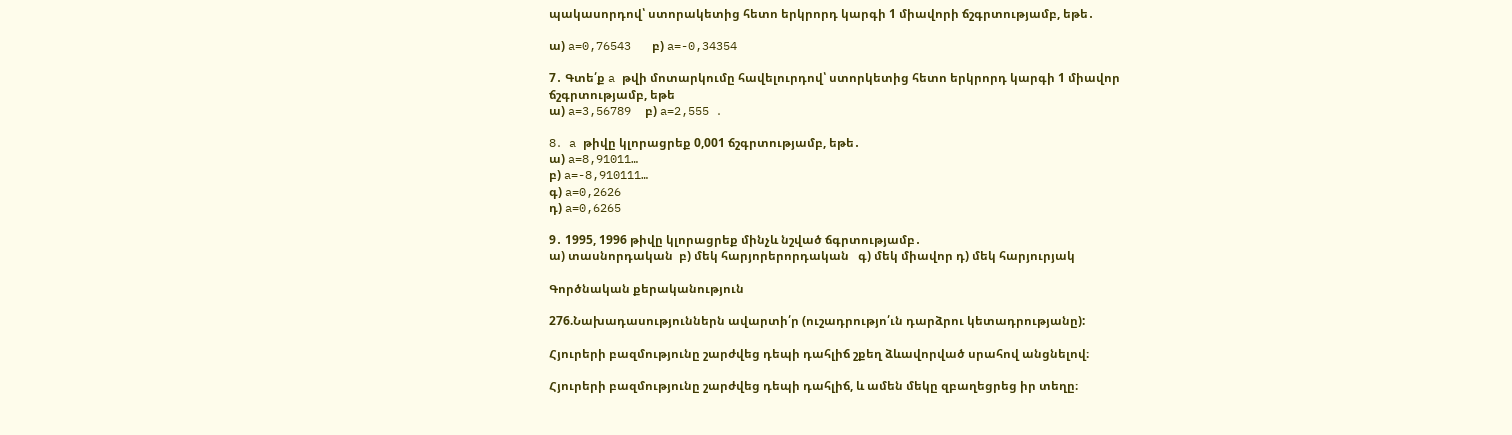պակասորդով՝ ստորակետից հետո երկրորդ կարգի 1 միավորի ճշգրտությամբ, եթե․

ա) a=0,76543   բ) a=-0,34354

7․ Գտե՛ք a թվի մոտարկումը հավելուրդով՝ ստորկետից հետո երկրորդ կարգի 1 միավոր ճշգրտությամբ, եթե
ա) a=3,56789  բ) a=2,555 ․

8․ a թիվը կլորացրեք 0,001 ճշգրտությամբ, եթե․
ա) a=8,91011…
բ) a=-8,910111…
գ) a=0,2626
դ) a=0,6265

9․ 1995, 1996 թիվը կլորացրեք մինչև նշված ճգրտությամբ․
ա) տասնորդական  բ) մեկ հարյորերորդական   գ) մեկ միավոր դ) մեկ հարյուրյակ

Գործնական քերականություն

276.Նախադասություններն ավարտի՛ր (ուշադրությո՛ւն դարձրու կետադրությանը):

Հյուրերի բազմությունը շարժվեց դեպի դահլիճ շքեղ ձևավորված սրահով անցնելով։

Հյուրերի բազմությունը շարժվեց դեպի դահլիճ, և ամեն մեկը զբաղեցրեց իր տեղը։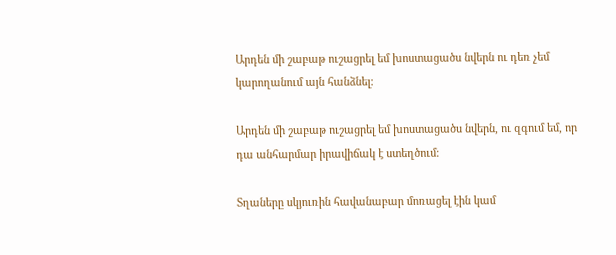Արդեն մի շաբաթ ուշացրել եմ խոստացածս նվերն ու դեռ չեմ կարողանում այն հանձնել։

Արդեն մի շաբաթ ուշացրել եմ խոստացածս նվերն, ու զգում եմ, որ դա անհարմար իրավիճակ է ստեղծում։

Տղաները սկյուռին հավանաբար մոռացել էին կամ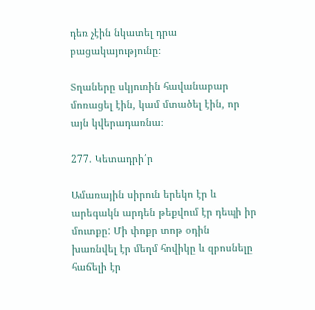դեռ չէին նկատել դրա բացակայությունը։

Տղաները սկյուռին հավանաբար մոռացել էին, կամ մտածել էին, որ այն կվերադառնա։

277. Կետադրի՛ր

Ամառային սիրուն երեկո էր և արեգակն արդեն թեքվում էր դեպի իր մուտքը: Մի փոքր տոթ օդին խառնվել էր մեղմ հովիկը և զբոսնելը հաճելի էր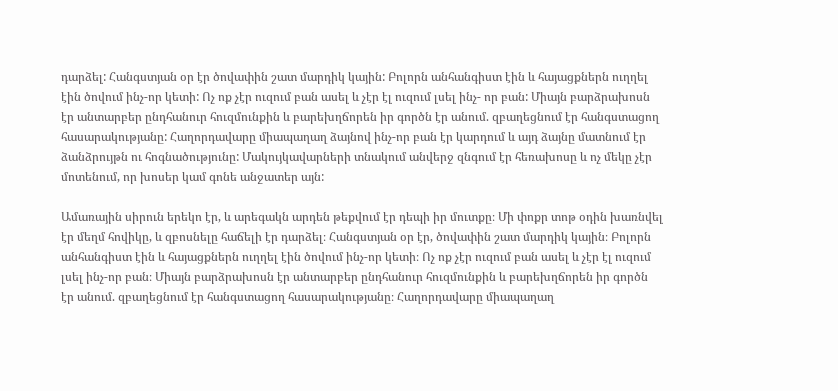դարձել: Հանգստյան օր էր ծովափին շատ մարդիկ կային: Բոլորն անհանգիստ էին և հայացքներն ուղղել էին ծովում ինչ-որ կետի: Ոչ ոք չէր ուզում բան ասել և չէր էլ ուզում լսել ինչ- որ բան: Միայն բարձրախոսն էր անտարբեր ընդհանուր հուզմունքին և բարեխղճորեն իր գործն էր անում. զբաղեցնում էր հանգստացող հասարակությանը: Հաղորդավարը միապաղաղ ձայնով ինչ-որ բան էր կարդում և այդ ձայնը մատնում էր ձանձրույթն ու հոգնածությունը: Մակույկավարների տնակում անվերջ զնգում էր հեռախոսը և ոչ մեկը չէր մոտենում, որ խոսեր կամ գոնե անջատեր այն:

Ամառային սիրուն երեկո էր, և արեգակն արդեն թեքվում էր դեպի իր մուտքը։ Մի փոքր տոթ օդին խառնվել էր մեղմ հովիկը, և զբոսնելը հաճելի էր դարձել։ Հանգստյան օր էր, ծովափին շատ մարդիկ կային։ Բոլորն անհանգիստ էին և հայացքներն ուղղել էին ծովում ինչ-որ կետի։ Ոչ ոք չէր ուզում բան ասել և չէր էլ ուզում լսել ինչ-որ բան։ Միայն բարձրախոսն էր անտարբեր ընդհանուր հուզմունքին և բարեխղճորեն իր գործն էր անում. զբաղեցնում էր հանգստացող հասարակությանը։ Հաղորդավարը միապաղաղ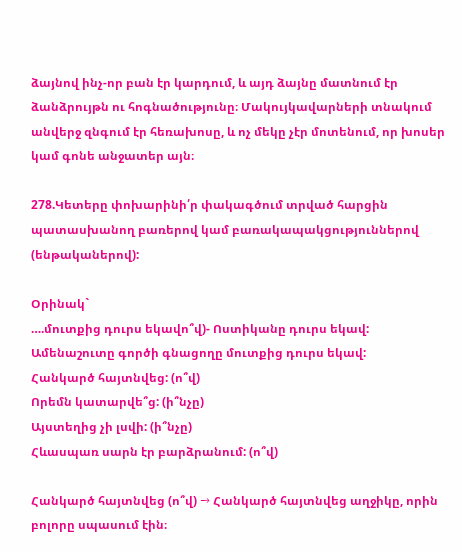ձայնով ինչ-որ բան էր կարդում, և այդ ձայնը մատնում էր ձանձրույթն ու հոգնածությունը։ Մակույկավարների տնակում անվերջ զնգում էր հեռախոսը, և ոչ մեկը չէր մոտենում, որ խոսեր կամ գոնե անջատեր այն։

278.Կետերը փոխարինի՛ր փակագծում տրված հարցին պատասխանող բառերով կամ բառակապակցություններով (ենթականերով):

Օրինակ`
….մուտքից դուրս եկավո՞վ)- Ոստիկանը դուրս եկավ:
Ամենաշուտը գործի գնացողը մուտքից դուրս եկավ:
Հանկարծ հայտնվեց: (ո՞վ)
Որեմն կատարվե՞ց: (ի՞նչը)
Այստեղից չի լսվի: (ի՞նչը)
Հևասպառ սարն էր բարձրանում: (ո՞վ)

Հանկարծ հայտնվեց (ո՞վ) → Հանկարծ հայտնվեց աղջիկը, որին բոլորը սպասում էին։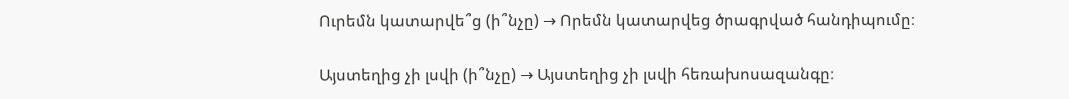Ուրեմն կատարվե՞ց (ի՞նչը) → Որեմն կատարվեց ծրագրված հանդիպումը։

Այստեղից չի լսվի (ի՞նչը) → Այստեղից չի լսվի հեռախոսազանգը։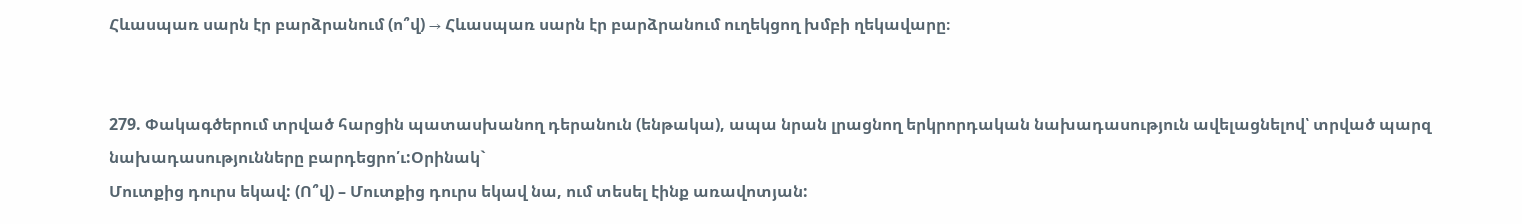Հևասպառ սարն էր բարձրանում (ո՞վ) → Հևասպառ սարն էր բարձրանում ուղեկցող խմբի ղեկավարը։


279. Փակագծերում տրված հարցին պատասխանող դերանուն (ենթակա), ապա նրան լրացնող երկրորդական նախադասություն ավելացնելով՝ տրված պարզ նախադասությունները բարդեցրո՛ւ:Օրինակ`
Մուտքից դուրս եկավ: (Ո՞վ) – Մուտքից դուրս եկավ նա, ում տեսել էինք առավոտյան: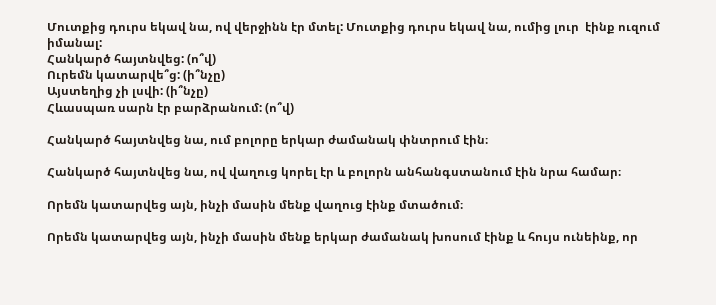Մուտքից դուրս եկավ նա, ով վերջինն էր մտել: Մուտքից դուրս եկավ նա, ումից լուր  էինք ուզում իմանալ:
Հանկարծ հայտնվեց: (ո՞վ)
Ուրեմն կատարվե՞ց: (ի՞նչը)
Այստեղից չի լսվի: (ի՞նչը)
Հևասպառ սարն էր բարձրանում: (ո՞վ)

Հանկարծ հայտնվեց նա, ում բոլորը երկար ժամանակ փնտրում էին։

Հանկարծ հայտնվեց նա, ով վաղուց կորել էր և բոլորն անհանգստանում էին նրա համար։

Որեմն կատարվեց այն, ինչի մասին մենք վաղուց էինք մտածում։

Որեմն կատարվեց այն, ինչի մասին մենք երկար ժամանակ խոսում էինք և հույս ունեինք, որ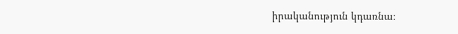իրականություն կդառնա։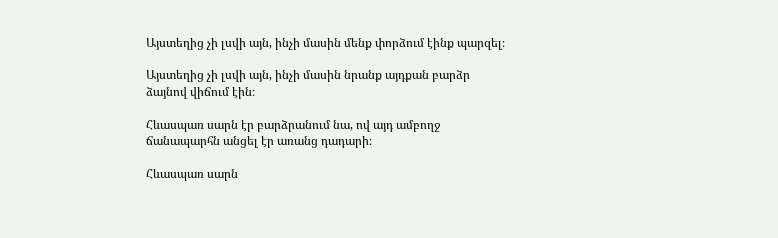Այստեղից չի լսվի այն, ինչի մասին մենք փորձում էինք պարզել։

Այստեղից չի լսվի այն, ինչի մասին նրանք այդքան բարձր ձայնով վիճում էին։

Հևասպառ սարն էր բարձրանում նա, ով այդ ամբողջ ճանապարհն անցել էր առանց դադարի։

Հևասպառ սարն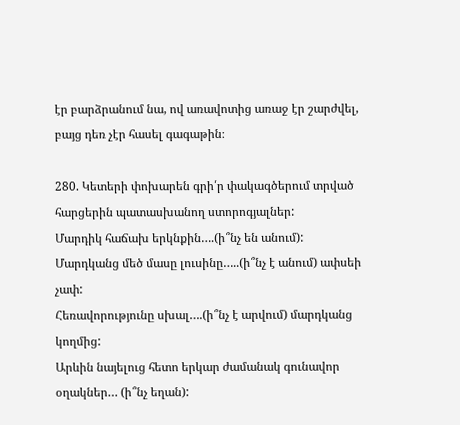էր բարձրանում նա, ով առավոտից առաջ էր շարժվել, բայց դեռ չէր հասել գագաթին։

280. Կետերի փոխարեն գրի՛ր փակագծերում տրված հարցերին պատասխանող ստորոգյալներ:
Մարդիկ հաճախ երկնքին….(ի՞նչ են անում):
Մարդկանց մեծ մասը լուսինը…..(ի՞նչ է անում) ափսեի չափ:
Հեռավորությունը սխալ….(ի՞նչ է արվում) մարդկանց կողմից:
Արևին նայելուց հետո երկար ժամանակ գունավոր օղակներ… (ի՞նչ եղան):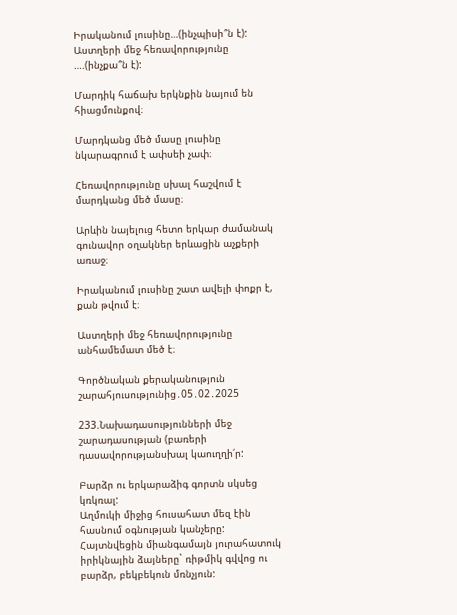Իրականում լուսինը…(ինչպիսի՞ն է):
Աստղերի մեջ հեռավորությունը ….(ինչքա՞ն է):

Մարդիկ հաճախ երկնքին նայում են հիացմունքով։

Մարդկանց մեծ մասը լուսինը նկարագրում է ափսեի չափ։

Հեռավորությունը սխալ հաշվում է մարդկանց մեծ մասը։

Արևին նայելուց հետո երկար ժամանակ գունավոր օղակներ երևացին աչքերի առաջ։

Իրականում լուսինը շատ ավելի փոքր է, քան թվում է։

Աստղերի մեջ հեռավորությունը անհամեմատ մեծ է։

Գործնական քերականություն շարահյուսությունից․05․02․2025

233.Նախադասությունների մեջ շարադասության (բառերի դասավորությանսխալ կաուղղի՛ր:

Բարձր ու երկարաձիգ գորտն սկսեց կռկռալ:
Աղմուկի միջից հուսահատ մեզ էին հասնում օգնության կանչերը: Հայտնվեցին միանգամայն յուրահատուկ իրիկնային ձայները` ռիթմիկ գվվոց ու բարձր, բեկբեկուն մռնչյուն: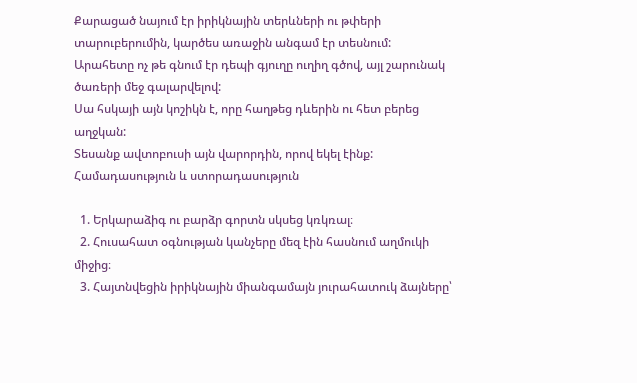Քարացած նայում էր իրիկնային տերևների ու թփերի տարուբերումին, կարծես առաջին անգամ էր տեսնում:
Արահետը ոչ թե գնում էր դեպի գյուղը ուղիղ գծով, այլ շարունակ ծառերի մեջ գալարվելով:
Սա հսկայի այն կոշիկն է, որը հաղթեց դևերին ու հետ բերեց աղջկան:
Տեսանք ավտոբուսի այն վարորդին, որով եկել էինք:
Համադասություն և ստորադասություն

  1. Երկարաձիգ ու բարձր գորտն սկսեց կռկռալ։
  2. Հուսահատ օգնության կանչերը մեզ էին հասնում աղմուկի միջից։
  3. Հայտնվեցին իրիկնային միանգամայն յուրահատուկ ձայները՝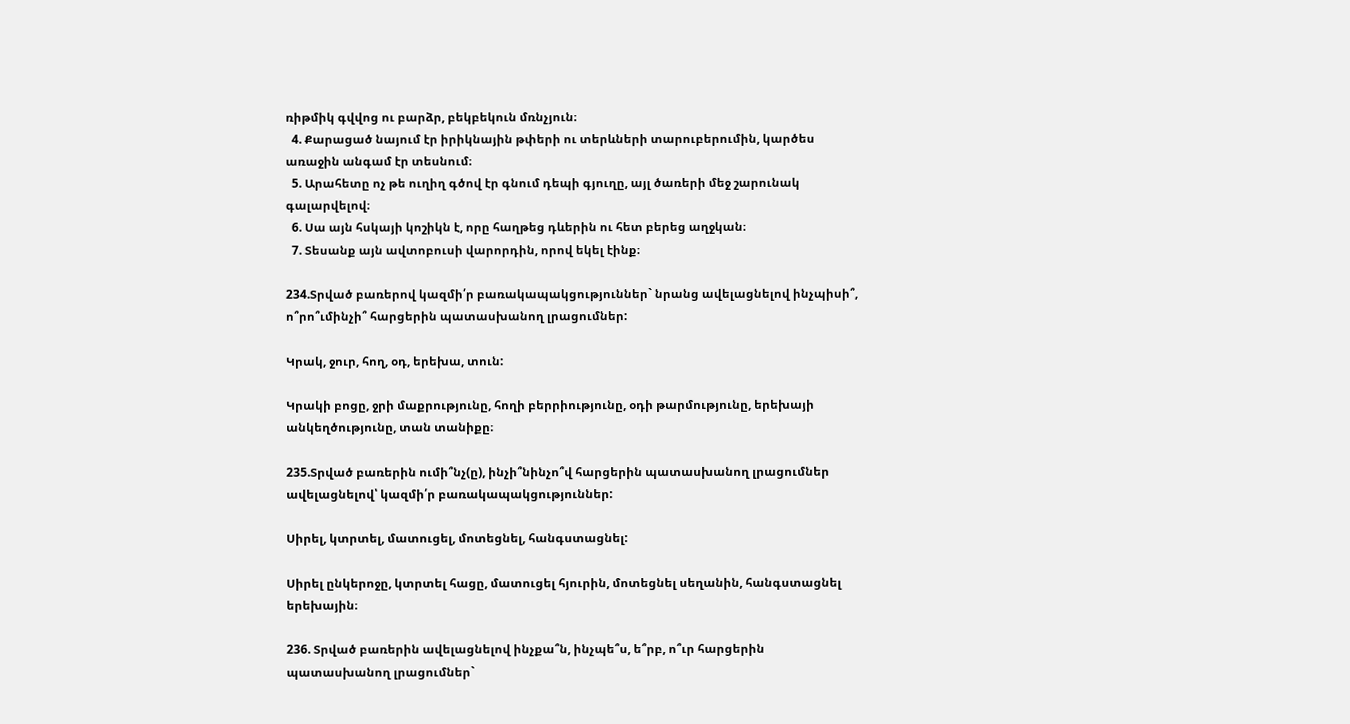ռիթմիկ գվվոց ու բարձր, բեկբեկուն մռնչյուն։
  4. Քարացած նայում էր իրիկնային թփերի ու տերևների տարուբերումին, կարծես առաջին անգամ էր տեսնում։
  5. Արահետը ոչ թե ուղիղ գծով էր գնում դեպի գյուղը, այլ ծառերի մեջ շարունակ գալարվելով։
  6. Սա այն հսկայի կոշիկն է, որը հաղթեց դևերին ու հետ բերեց աղջկան։
  7. Տեսանք այն ավտոբուսի վարորդին, որով եկել էինք։

234.Տրված բառերով կազմի՛ր բառակապակցություններ` նրանց ավելացնելով ինչպիսի՞, ո՞րո՞ւմինչի՞ հարցերին պատասխանող լրացումներ:

Կրակ, ջուր, հող, օդ, երեխա, տուն:

Կրակի բոցը, ջրի մաքրությունը, հողի բերրիությունը, օդի թարմությունը, երեխայի անկեղծությունը, տան տանիքը։

235.Տրված բառերին ումի՞նչ(ը), ինչի՞նինչո՞վ հարցերին պատասխանող լրացումներ ավելացնելով՝ կազմի՛ր բառակապակցություններ:

Սիրել, կտրտել, մատուցել, մոտեցնել, հանգստացնել:

Սիրել ընկերոջը, կտրտել հացը, մատուցել հյուրին, մոտեցնել սեղանին, հանգստացնել երեխային։

236. Տրված բառերին ավելացնելով ինչքա՞ն, ինչպե՞ս, ե՞րբ, ո՞ւր հարցերին պատասխանող լրացումներ`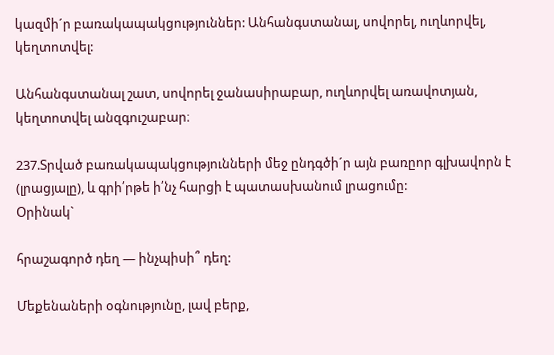կազմի´ր բառակապակցություններ: Անհանգստանալ, սովորել, ուղևորվել, կեղտոտվել:

Անհանգստանալ շատ, սովորել ջանասիրաբար, ուղևորվել առավոտյան, կեղտոտվել անզգուշաբար։

237.Տրված բառակապակցությունների մեջ ընդգծի´ր այն բառըոր գլխավորն է (լրացյալը), և գրի՛րթե ի՛նչ հարցի է պատասխանում լրացումը:
Օրինակ`

հրաշագործ դեղ — ինչպիսի՞ դեղ:

Մեքենաների օգնությունը, լավ բերք,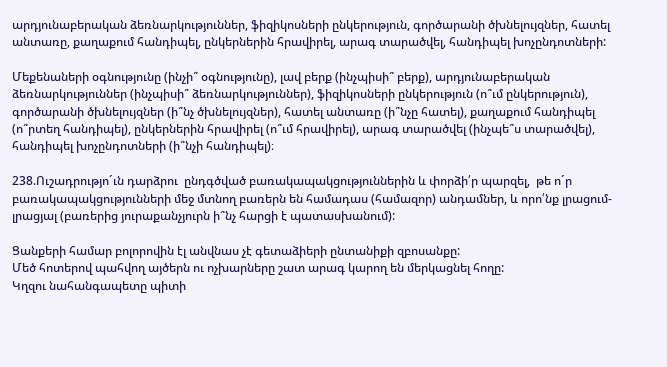արդյունաբերական ձեռնարկություններ, ֆիզիկոսների ընկերություն, գործարանի ծխնելույզներ, հատել անտառը, քաղաքում հանդիպել, ընկերներին հրավիրել, արագ տարածվել, հանդիպել խոչընդոտների:

Մեքենաների օգնությունը (ինչի՞ օգնությունը), լավ բերք (ինչպիսի՞ բերք), արդյունաբերական ձեռնարկություններ (ինչպիսի՞ ձեռնարկություններ), ֆիզիկոսների ընկերություն (ո՞ւմ ընկերություն), գործարանի ծխնելույզներ (ի՞նչ ծխնելույզներ), հատել անտառը (ի՞նչը հատել), քաղաքում հանդիպել (ո՞րտեղ հանդիպել), ընկերներին հրավիրել (ո՞ւմ հրավիրել), արագ տարածվել (ինչպե՞ս տարածվել), հանդիպել խոչընդոտների (ի՞նչի հանդիպել)։

238.Ուշադրությո´ւն դարձրու  ընդգծված բառակապակցություններին և փորձի՛ր պարզել,  թե ո´ր բառակապակցությունների մեջ մտնող բառերն են համադաս (համազոր) անդամներ, և որո՛նք լրացում-լրացյալ (բառերից յուրաքանչյուրն ի՞նչ հարցի է պատասխանում):

Ցանքերի համար բոլորովին էլ անվնաս չէ գետաձիերի ընտանիքի զբոսանքը:
Մեծ հոտերով պահվող այծերն ու ոչխարները շատ արագ կարող են մերկացնել հողը:
Կղզու նահանգապետը պիտի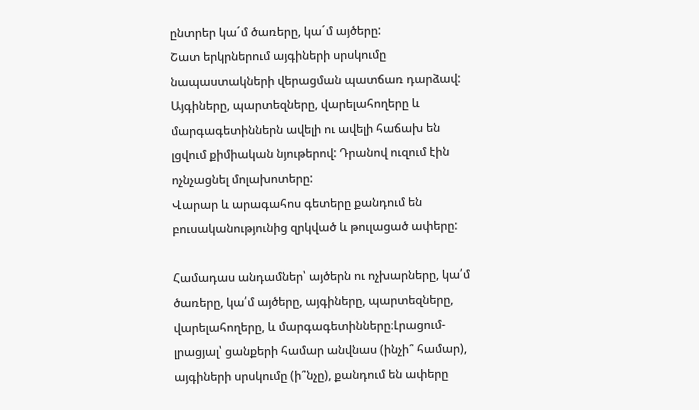ընտրեր կա´մ ծառերը, կա´մ այծերը:
Շատ երկրներում այգիների սրսկումը նապաստակների վերացման պատճառ դարձավ:
Այգիները, պարտեզները, վարելահողերը և մարգագետիններն ավելի ու ավելի հաճախ են լցվում քիմիական նյութերով: Դրանով ուզում էին ոչնչացնել մոլախոտերը:
Վարար և արագահոս գետերը քանդում են բուսականությունից զրկված և թուլացած ափերը:

Համադաս անդամներ՝ այծերն ու ոչխարները, կա՛մ ծառերը, կա՛մ այծերը, այգիները, պարտեզները, վարելահողերը, և մարգագետինները։Լրացում-լրացյալ՝ ցանքերի համար անվնաս (ինչի՞ համար), այգիների սրսկումը (ի՞նչը), քանդում են ափերը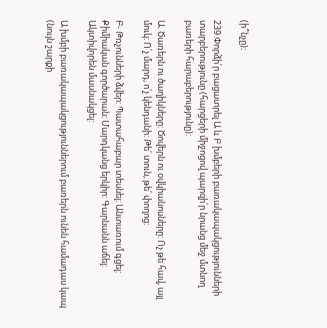(ի՞նչը)։

239.Փորձի՛ր բացատրել Ա և Բ խմբերի բառակապակցությունների տարբերությունը (հարցերի միջոցով պարզի՛ր նրանց մեջ մտնող բառերի հարաբերությունը):

Ա. Ծառերն ու ծաղիկները: Ծովերն ու օվկիանոսները: Ոչ թե հավ, այլ մուկ: Ո՛չ մարդ, ո՛չ կենդանի: Թե՛ տուն, թե՛ փողոց:

Բ- Թռչունների ձվեր: Պատահաբար տեսնել: Անտառում գցել: Քիմիական գործարան: Մարդկանց երկիր: Գարնանն աճել: Ակտիվորեն մասնակցել:

Ա խմբի բառակապակցություններում բառերն ունեն համադաս կապ (նույն շարքի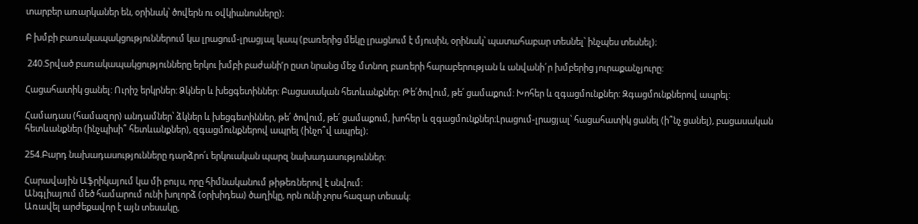տարբեր առարկաներ են, օրինակ՝ ծովերն ու օվկիանոսները)։

Բ խմբի բառակապակցություններում կա լրացում-լրացյալ կապ (բառերից մեկը լրացնում է մյուսին, օրինակ՝ պատահաբար տեսնել՝ ինչպես տեսնել)։

 240.Տրված բառակապակցությունները երկու խմբի բաժանի‘ր ըստ նրանց մեջ մտնող բառերի հարաբերության և անվանի´ր խմբերից յուրաքանչյուրը:

Հացահատիկ ցանել: Ուրիշ երկրներ: Ձկներ և խեցգետիններ: Բացասական հետևանքներ: Թե՛ծովում, թե՛ ցամաքում: Խոհեր և զգացմունքներ: Զգացմունքներով ապրել:

Համադաս (համազոր) անդամներ՝ ձկներ և խեցգետիններ, թե՛ ծովում, թե՛ ցամաքում, խոհեր և զգացմունքներ։Լրացում-լրացյալ՝ հացահատիկ ցանել (ի՞նչ ցանել), բացասական հետևանքներ (ինչպիսի՞ հետևանքներ), զգացմունքներով ապրել (ինչո՞վ ապրել)։

254.Բարդ նախադասությունները դարձրո՛ւ երկուական պարզ նախադասություններ:

Հարավային Աֆրիկայում կա մի բույս, որը հիմնականում թիթեռներով է սնվում:
Անգլիայում մեծ համարում ունի խոլորձ (օրխիդեա) ծաղիկը, որն ունի չորս հազար տեսակ:
Առավել արժեքավոր է այն տեսակը,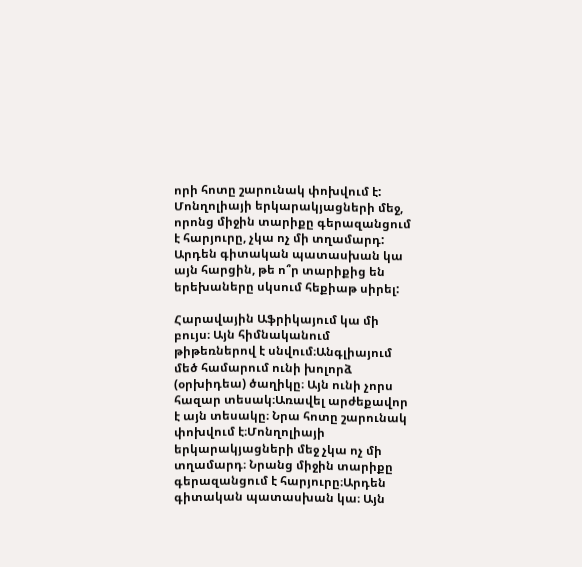որի հոտը շարունակ փոխվում է:
Մոնղոլիայի երկարակյացների մեջ, որոնց միջին տարիքը գերազանցում է հարյուրը, չկա ոչ մի տղամարդ:
Արդեն գիտական պատասխան կա այն հարցին, թե ո՞ր տարիքից են երեխաները սկսում հեքիաթ սիրել:

Հարավային Աֆրիկայում կա մի բույս։ Այն հիմնականում թիթեռներով է սնվում։Անգլիայում մեծ համարում ունի խոլորձ (օրխիդեա) ծաղիկը։ Այն ունի չորս հազար տեսակ։Առավել արժեքավոր է այն տեսակը։ Նրա հոտը շարունակ փոխվում է։Մոնղոլիայի երկարակյացների մեջ չկա ոչ մի տղամարդ։ Նրանց միջին տարիքը գերազանցում է հարյուրը։Արդեն գիտական պատասխան կա։ Այն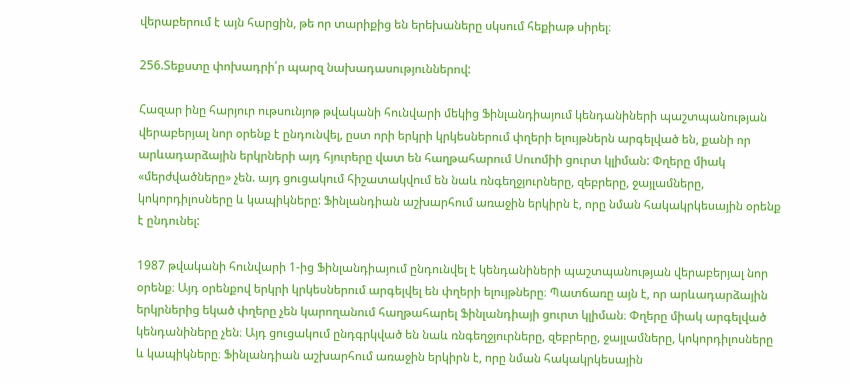վերաբերում է այն հարցին, թե որ տարիքից են երեխաները սկսում հեքիաթ սիրել։

256.Տեքստը փոխադրի՛ր պարզ նախադասություններով:

Հազար ինը հարյուր ութսունյոթ թվականի հունվարի մեկից Ֆինլանդիայում կենդանիների պաշտպանության վերաբերյալ նոր օրենք է ընդունվել, ըստ որի երկրի կրկեսներում փղերի ելույթներն արգելված են, քանի որ արևադարձային երկրների այդ հյուրերը վատ են հաղթահարում Սուոմիի ցուրտ կլիման: Փղերը միակ «մերժվածները» չեն. այդ ցուցակում հիշատակվում են նաև ռնգեղջյուրները, զեբրերը, ջայլամները, կոկորդիլոսները և կապիկները: Ֆինլանդիան աշխարհում առաջին երկիրն է, որը նման հակակրկեսային օրենք է ընդունել:

1987 թվականի հունվարի 1-ից Ֆինլանդիայում ընդունվել է կենդանիների պաշտպանության վերաբերյալ նոր օրենք։ Այդ օրենքով երկրի կրկեսներում արգելվել են փղերի ելույթները։ Պատճառը այն է, որ արևադարձային երկրներից եկած փղերը չեն կարողանում հաղթահարել Ֆինլանդիայի ցուրտ կլիման։ Փղերը միակ արգելված կենդանիները չեն։ Այդ ցուցակում ընդգրկված են նաև ռնգեղջյուրները, զեբրերը, ջայլամները, կոկորդիլոսները և կապիկները։ Ֆինլանդիան աշխարհում առաջին երկիրն է, որը նման հակակրկեսային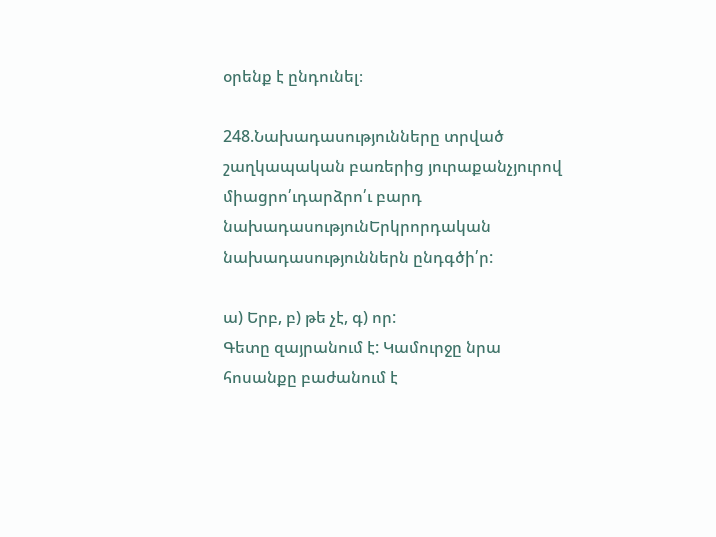օրենք է ընդունել։

248.Նախադասությունները տրված շաղկապական բառերից յուրաքանչյուրով միացրո՛ւդարձրո՛ւ բարդ նախադասությունԵրկրորդական նախադասություններն ընդգծի՛ր:

ա) Երբ, բ) թե չէ, գ) որ:
Գետը զայրանում է: Կամուրջը նրա հոսանքը բաժանում է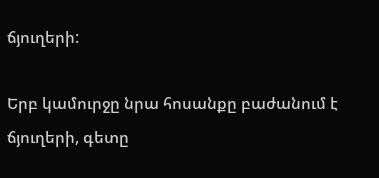ճյուղերի:

Երբ կամուրջը նրա հոսանքը բաժանում է ճյուղերի, գետը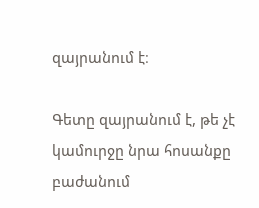զայրանում է։

Գետը զայրանում է, թե չէ կամուրջը նրա հոսանքը բաժանում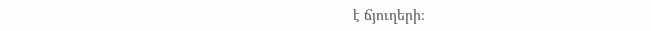է ճյուղերի։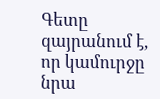Գետը զայրանում է, որ կամուրջը նրա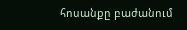հոսանքը բաժանում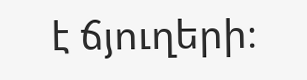է ճյուղերի։